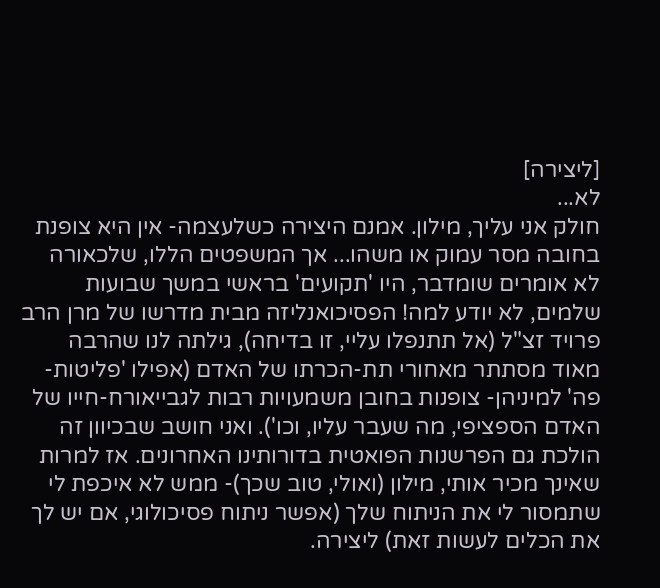[ליצירה]
לא...
חולק אני עליך, מילון. אמנם היצירה כשלעצמה- אין היא צופנת בחובה מסר עמוק או משהו... אך המשפטים הללו, שלכאורה לא אומרים שומדבר, היו 'תקועים' בראשי במשך שבועות שלמים, לא יודע למה! הפסיכואנליזה מבית מדרשו של מרן הרב פרויד זצ"ל (אל תתנפלו עליי, זו בדיחה), גילתה לנו שהרבה מאוד מסתתר מאחורי תת-הכרתו של האדם (אפילו 'פליטות-פה' למיניהן- צופנות בחובן משמעויות רבות לגבייאורח-חייו של האדם הספציפי, מה שעבר עליו, וכו'). ואני חושב שבכיוון זה הולכת גם הפרשנות הפואטית בדורותינו האחרונים. אז למרות שאינך מכיר אותי, מילון (ואולי, טוב שכך)- ממש לא איכפת לי שתמסור לי את הניתוח שלך (אפשר ניתוח פסיכולוגי, אם יש לך את הכלים לעשות זאת) ליצירה.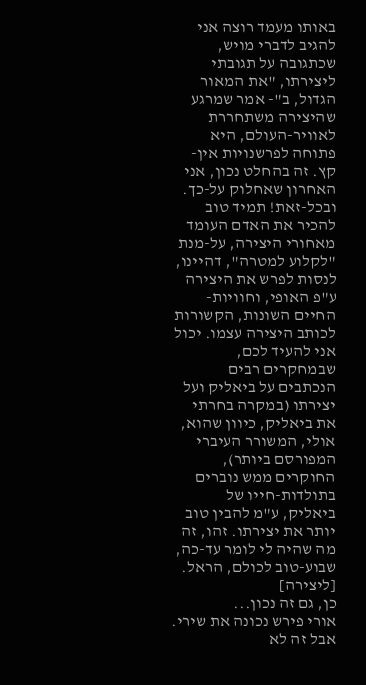באותו מעמד רוצה אני להגיב לדברי מויש, שכתגובה על תגובתי ליצירתו, "את המאור הגדול, ב"- אמר שמרגע שהיצירה משתחררת לאוויר-העולם, היא פתוחה לפרשנויות אין-קץ. זה בהחלט נכון, אני האחרון שאחלוק על-כך. ובכל-זאת! תמיד טוב להכיר את האדם העומד מאחורי היצירה, על-מנת "לקלוע למטרה", דהיינו, לנסות לפרש את היצירה ע"פ האופי, וחוויות-החיים השונות, הקשורות לכותב היצירה עצמו. יכול אני להעיד לכם, שבמחקרים רבים הנכתבים על ביאליק ועל יצירתו (במקרה בחרתי את ביאליק, כיוון שהוא, אולי, המשורר העיברי המפורסם ביותר), החוקרים ממש נוברים בתולדות-חייו של ביאליק, ע"מ להבין טוב יותר את יצירתו. זהו, זה מה שהיה לי לומר עד-כה, שבוע-טוב לכולם, הראל.
[ליצירה]
כן, גם זה נכון...
אורי פירש נכונה את שירי. אבל זה לא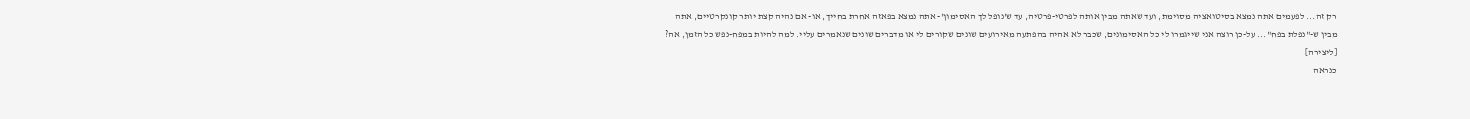רק זה... לפעמים אתה נמצא בסיטואציה מסוימת, ועד שאתה מבין אותה לפרטי-פרטיה, עד ש'נופל לך האסימון'- אתה נמצא בפאזה אחרת בחייך, או- אם נהיה קצת יותר קונקרטיים, אתה מבין ש-"נפלת בפח"... על-כן רוצה אני שייגמרו לי כל האסימונים, שכבר לא אהיה בהפתעה מאירועים שונים שקורים לי או מדברים שונים שנאמרים עליי. למה להיות במפח-נפש כל הזמן, אה?
[ליצירה]
כנראה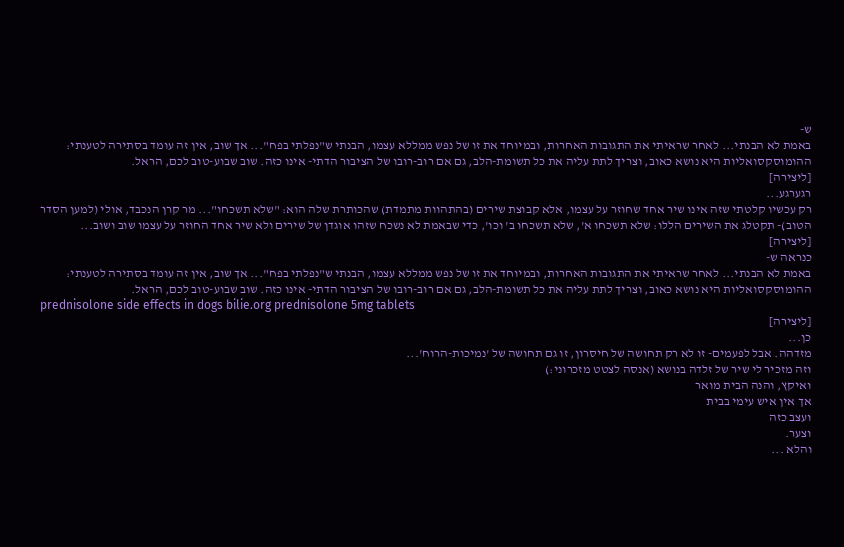ש-
באמת לא הבנתי... לאחר שראיתי את התגובות האחרות, ובמיוחד את זו של נפש ממללא עצמו, הבנתי ש"נפלתי בפח"... אך שוב, אין זה עומד בסתירה לטענתי: ההומוסקסואליות היא נושא כאוב, וצריך לתת עליה את כל תשומת-הלב, גם אם רוב-רובו של הציבור הדתי- אינו כזה. שוב שבוע-טוב לכם, הראל.
[ליצירה]
רגערגע...
רק עכשיו קלטתי שזה אינו שיר אחד שחוזר על עצמו, אלא קבוצת שירים (בהתהוות מתמדת) שהכותרת שלה הוא: "שלא תשכחו"... מר קרן הנכבד, אולי (למען הסדר הטוב)- תקטלג את השירים הללו: שלא תשכחו א', שלא תשכחו ב' וכו', כדי שבאמת לא נשכח שזהו אוגדן של שירים ולא שיר אחד החוזר על עצמו שוב ושוב...
[ליצירה]
כנראה ש-
באמת לא הבנתי... לאחר שראיתי את התגובות האחרות, ובמיוחד את זו של נפש ממללא עצמו, הבנתי ש"נפלתי בפח"... אך שוב, אין זה עומד בסתירה לטענתי: ההומוסקסואליות היא נושא כאוב, וצריך לתת עליה את כל תשומת-הלב, גם אם רוב-רובו של הציבור הדתי- אינו כזה. שוב שבוע-טוב לכם, הראל.
prednisolone side effects in dogs bilie.org prednisolone 5mg tablets
[ליצירה]
כן...
מזדהה. אבל לפעמים- זו לא רק תחושה של חיסרון, זו גם תחושה של 'נמיכות-הרוח'...
וזה מזכיר לי שיר של זלדה בנושא (אנסה לצטט מזכרוני:)
ואיקץ, והנה הבית מואר
אך אין איש עימי בבית
ועצב כזה
וצער.
והלא ...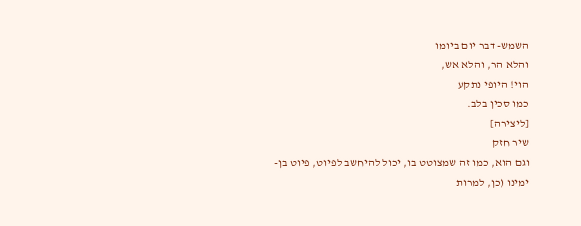השמש- דבר יום ביומו
והלא הר, והלא אש,
הוי! היופי נתקע
כמו סכין בלב.
[ליצירה]
שיר חזק
וגם הוא, כמו זה שמצוטט בו, יכול להיחשב לפיוט, פיוט בן-ימינו (כן, למרות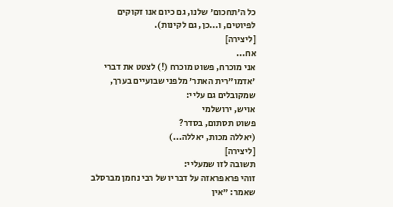כל ה'תחכום' שלנו, גם כיום אנו זקוקים לפיוטים, ו...כן, גם לקינות).
[ליצירה]
אח...
אני מוכרח, פשוט מוכרח (!) לצטט את דברי 'אדמו"רית האתר' מלפני שבועיים בערך, שמקובלים גם עליי:
אויש, ירושלמי
פשוט תסתום, בסדר?
(יאללה מכות, יאללה...)
[ליצירה]
תשובה לזו שמעליי:
זוהי פראפראזה על דבריו של רבי נחמן מברסלב שאמר: "אין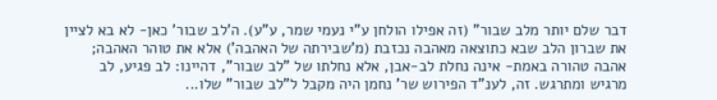דבר שלם יותר מלב שבור" (זה אפילו הולחן ע"י נעמי שמר, ע"ע). ה'לב שבור' כאן- לא בא לציין את שברון הלב שבא כתוצאה מאהבה נכזבת (מ'שבירתה של האהבה') אלא את טוהר האהבה; אהבה טהורה באמת- אינה נחלת לב-אבן, אלא נחלתו של "לב שבור", דהיינו: לב פגיע, לב מרגיש ומתרגש. זה, לענ"ד הפירוש שר' נחמן היה מקבל ל"לב שבור" שלו...